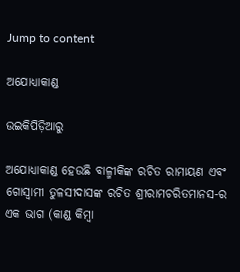Jump to content

ଅଯୋଧ୍ୟାକାଣ୍ଡ

ଉଇକିପିଡ଼ିଆ‌ରୁ

ଅଯୋଧ୍ୟାକାଣ୍ଡ ହେଉଛି ବାଳ୍ମୀକିଙ୍କ ରଚିତ ରାମାୟଣ ଏବଂ ଗୋସ୍ୱାମୀ ତୁଳସୀଦାସଙ୍କ ରଚିତ ଶ୍ରୀରାମଚରିତମାନସ-ର ଏକ ଭାଗ (କାଣ୍ଡ କିମ୍ବା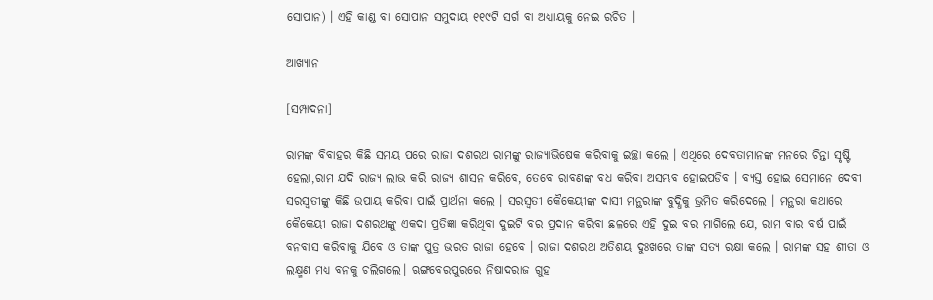ସୋପାନ) । ଏହି କାଣ୍ଡ ବା ସୋପାନ ସମୁଦାୟ ୧୧୯ଟି ସର୍ଗ ବା ଅଧ୍ୟାୟକୁ ନେଇ ରଚିତ ।

ଆଖ୍ୟାନ

[ସମ୍ପାଦନା]

ରାମଙ୍କ ବିବାହର କିଛି ସମୟ ପରେ ରାଜା ଦଶରଥ ରାମଙ୍କୁ ରାଜ୍ୟାଭିଷେକ କରିବାକୁ ଇଚ୍ଛା କଲେ । ଏଥିରେ ଦେବତାମାନଙ୍କ ମନରେ ଚିନ୍ତା ସୃଷ୍ଟି ହେଲା,ରାମ ଯଦି ରାଜ୍ୟ ଲାଭ କରି ରାଜ୍ୟ ଶାସନ କରିବେ, ତେବେ ରାବଣଙ୍କ ବଧ କରିବା ଅସମ୍ଭବ ହୋଇପଡିବ । ବ୍ୟସ୍ତ ହୋଇ ସେମାନେ ଦେବୀ ସରସ୍ୱତୀଙ୍କୁ କିଛି ଉପାୟ କରିବା ପାଇଁ ପ୍ରାର୍ଥନା କଲେ । ସରସ୍ୱତୀ କୈକେୟୀଙ୍କ ଦାସୀ ମନ୍ଥରାଙ୍କ ବୁଦ୍ଧିକୁ ଭ୍ରମିତ କରିଦେଲେ । ମନ୍ଥରା କଥାରେ କୈକେୟୀ ରାଜା ଦଶରଥଙ୍କୁ ଏକଦା ପ୍ରତିଜ୍ଞା କରିଥିବା ଦୁଇଟି ବର ପ୍ରଦାନ କରିବା ଛଳରେ ଏହି ଦୁଇ ବର ମାଗିଲେ ଯେ, ରାମ ବାର ବର୍ଷ ପାଇଁ ବନବାସ କରିବାକୁ ଯିବେ ଓ ତାଙ୍କ ପୁତ୍ର ଭରତ ରାଜା ହେବେ । ରାଜା ଦଶରଥ ଅତିଶୟ ଦୁଃଖରେ ତାଙ୍କ ସତ୍ୟ ରକ୍ଷା କଲେ । ରାମଙ୍କ ସହ ଶୀତା ଓ ଲକ୍ଷ୍ମଣ ମଧ୍ୟ ବନକୁ ଚଲିଗଲେ। ଋଙ୍ଗବେରପୁରରେ ନିଷାଦରାଜ ଗୁହ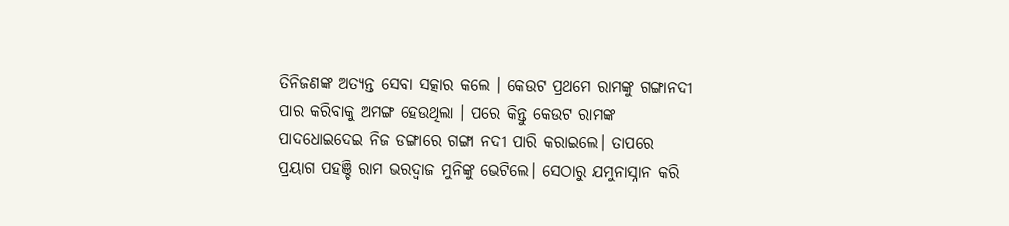ତିନିଜଣଙ୍କ ଅତ୍ୟନ୍ତ ସେବା ସତ୍କାର କଲେ । କେଉଟ ପ୍ରଥମେ ରାମଙ୍କୁ ଗଙ୍ଗାନଦୀ ପାର କରିବାକୁ ଅମଙ୍ଗ ହେଉଥିଲା । ପରେ କିନ୍ତୁ କେଉଟ ରାମଙ୍କ ପାଦଧୋଇଦେଇ ନିଜ ଡଙ୍ଗାରେ ଗଙ୍ଗା ନଦୀ ପାରି କରାଇଲେ। ତାପରେ ପ୍ରୟାଗ ପହଞ୍ଚି ରାମ ଭରଦ୍ୱାଜ ମୁନିଙ୍କୁ ଭେଟିଲେ। ସେଠାରୁ ଯମୁନାସ୍ନାନ କରି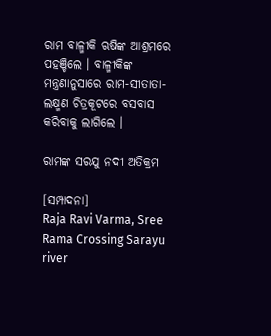ରାମ ବାଳ୍ମୀକି ଋଷିଙ୍କ ଆଶ୍ରମରେ ପହଞ୍ଚିଲେ । ବାଳ୍ମୀକିଙ୍କ ମନ୍ତ୍ରଣାନୁସାରେ ରାମ-ସୀତାତା-ଲକ୍ଷ୍ମଣ ଚିତ୍ରକୂଟରେ ବସବାସ କରିବାକୁ ଲାଗିଲେ ।

ରାମଙ୍କ ସରଯୁ ନଦୀ ଅତିକ୍ରମ

[ସମ୍ପାଦନା]
Raja Ravi Varma, Sree Rama Crossing Sarayu river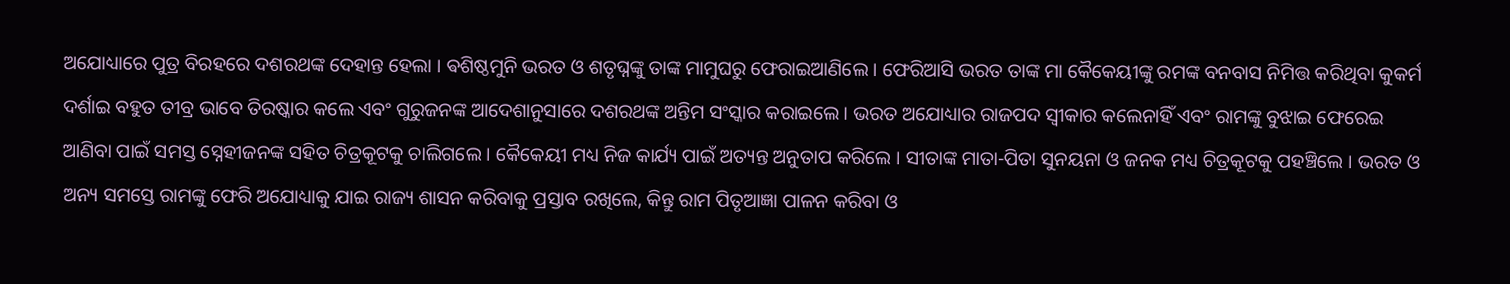ଅଯୋଧ୍ୟାରେ ପୁତ୍ର ବିରହରେ ଦଶରଥଙ୍କ ଦେହାନ୍ତ ହେଲା । ଵଶିଷ୍ଠମୁନି ଭରତ ଓ ଶତୃଘ୍ନଙ୍କୁ ତାଙ୍କ ମାମୁଘରୁ ଫେରାଇଆଣିଲେ । ଫେରିଆସି ଭରତ ତାଙ୍କ ମା କୈକେୟୀଙ୍କୁ ରମଙ୍କ ବନବାସ ନିମିତ୍ତ କରିଥିବା କୁକର୍ମ ଦର୍ଶାଇ ବହୁତ ତୀବ୍ର ଭାବେ ତିରଷ୍କାର କଲେ ଏବଂ ଗୁରୁଜନଙ୍କ ଆଦେଶାନୁସାରେ ଦଶରଥଙ୍କ ଅନ୍ତିମ ସଂସ୍କାର କରାଇଲେ । ଭରତ ଅଯୋଧ୍ୟାର ରାଜପଦ ସ୍ୱୀକାର କଲେନାହିଁ ଏବଂ ରାମଙ୍କୁ ବୁଝାଇ ଫେରେଇ ଆଣିବା ପାଇଁ ସମସ୍ତ ସ୍ନେହୀଜନଙ୍କ ସହିତ ଚିତ୍ରକୂଟକୁ ଚାଲିଗଲେ । କୈକେୟୀ ମଧ୍ୟ ନିଜ କାର୍ଯ୍ୟ ପାଇଁ ଅତ୍ୟନ୍ତ ଅନୁତାପ କରିଲେ । ସୀତାଙ୍କ ମାତା-ପିତା ସୁନୟନା ଓ ଜନକ ମଧ୍ୟ ଚିତ୍ରକୂଟକୁ ପହଞ୍ଚିଲେ । ଭରତ ଓ ଅନ୍ୟ ସମସ୍ତେ ରାମଙ୍କୁ ଫେରି ଅଯୋଧ୍ୟାକୁ ଯାଇ ରାଜ୍ୟ ଶାସନ କରିବାକୁ ପ୍ରସ୍ତାବ ରଖିଲେ, କିନ୍ତୁ ରାମ ପିତୃଆଜ୍ଞା ପାଳନ କରିବା ଓ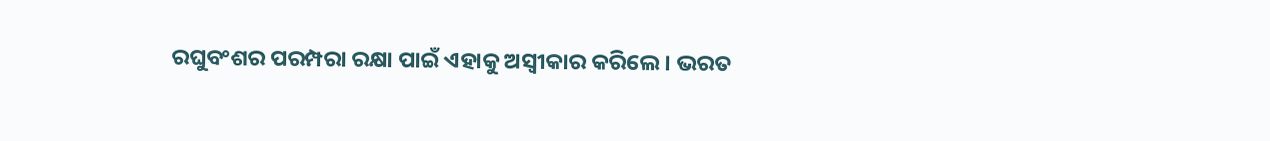ରଘୁବଂଶର ପରମ୍ପରା ରକ୍ଷା ପାଇଁ ଏହାକୁ ଅସ୍ୱୀକାର କରିଲେ । ଭରତ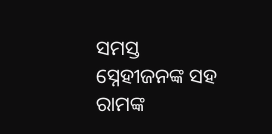ସମସ୍ତ ସ୍ନେହୀଜନଙ୍କ ସହ ରାମଙ୍କ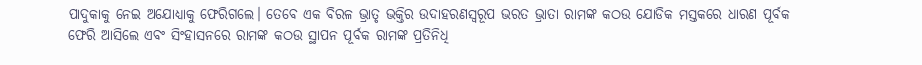ପାଦୁକାକୁ ନେଇ ଅଯୋଧ୍ୟାକୁ ଫେରିଗଲେ। ତେବେ ଏକ ବିରଳ ଭ୍ରାତୃ ଭକ୍ତିର ଉଦାହରଣସ୍ୱରୂପ ଭରତ ଭ୍ରାତା ରାମଙ୍କ କଠଉ ଯୋଡିକ ମସ୍ତକରେ ଧାରଣ ପୂର୍ବକ ଫେରି ଆସିଲେ ଏବଂ ସିଂହାସନରେ ରାମଙ୍କ କଠଉ ସ୍ଥାପନ ପୂର୍ବକ ରାମଙ୍କ ପ୍ରତିନିଧି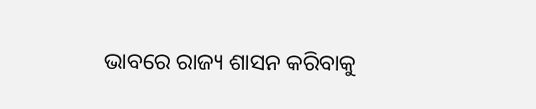ଭାବରେ ରାଜ୍ୟ ଶାସନ କରିବାକୁ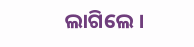ଲାଗିଲେ ।